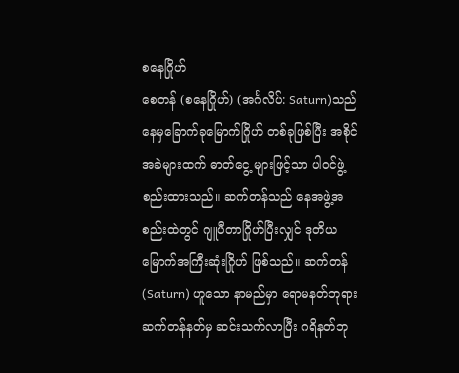စနေဂြိုဟ်
စေတန် (စနေဂြိုဟ်) (အင်္ဂလိပ်: Saturn)သည် နေမှခြောက်ခုမြောက်ဂြိုဟ် တစ်ခုဖြစ်ပြီး အစိုင်အခဲများထက် ဓာတ်ငွေ့ များဖြင့်သာ ပါဝင်ဖွဲ့စည်းထားသည်။ ဆက်တန်သည် နေအဖွဲ့အစည်းထဲတွင် ဂျူပီတာဂြိုဟ်ပြီးလျှင် ဒုတိယမြောက်အကြီးဆုံးဂြိုဟ် ဖြစ်သည်။ ဆက်တန် (Saturn) ဟူသော နာမည်မှာ ရောမနတ်ဘုရား ဆက်တန်နတ်မှ ဆင်းသက်လာပြီး ဂရိနတ်ဘု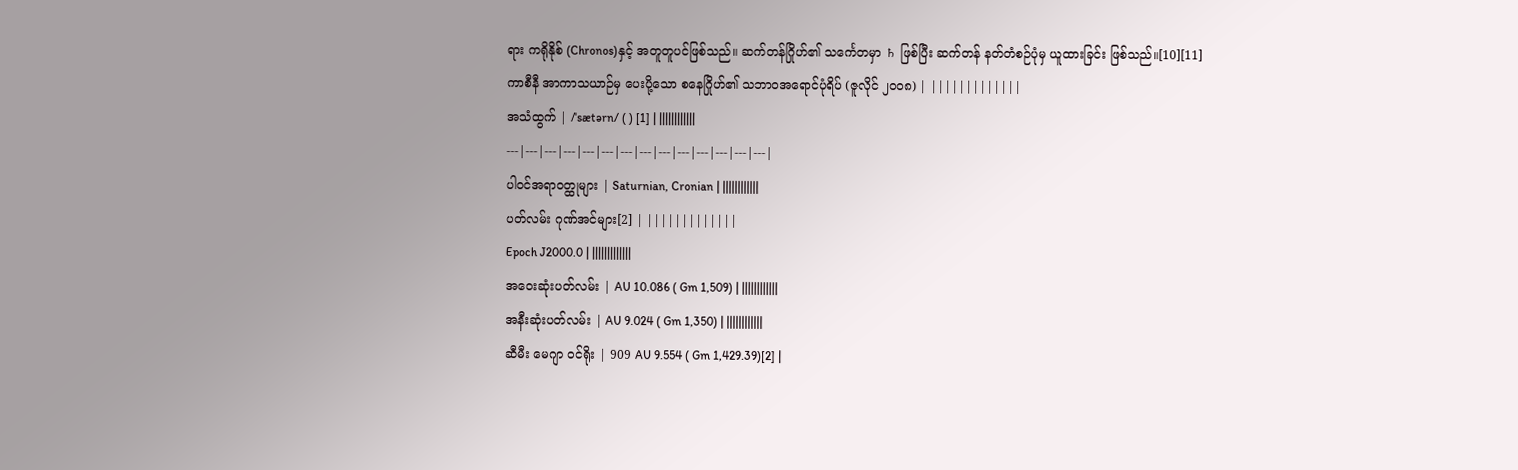ရား ကရိုနိုစ် (Chronos)နှင့် အတူတူပင်ဖြစ်သည်။ ဆက်တန်ဂြိုဟ်၏ သင်္ကေတမှာ ♄ ဖြစ်ပြီး ဆက်တန် နတ်တံစဉ်ပုံမှ ယူထားခြင်း ဖြစ်သည်။[10][11]
ကာစီနီ အာကာသယာဉ်မှ ပေးပို့သော စနေဂြိုဟ်၏ သဘာဝအရောင်ပုံရိပ် (ဇူလိုင် ၂၀၀၈) | |||||||||||||
အသံထွက် | /ˈsætərn/ ( ) [1] | ||||||||||||
---|---|---|---|---|---|---|---|---|---|---|---|---|---|
ပါဝင်အရာဝတ္ထုများ | Saturnian, Cronian | ||||||||||||
ပတ်လမ်း ဂုဏ်အင်များ[2] | |||||||||||||
Epoch J2000.0 | |||||||||||||
အဝေးဆုံးပတ်လမ်း | AU 10.086 ( Gm 1,509) | ||||||||||||
အနီးဆုံးပတ်လမ်း | AU 9.024 ( Gm 1,350) | ||||||||||||
ဆီမီး မေဂျာ ဝင်ရိုး | 909 AU 9.554 ( Gm 1,429.39)[2] |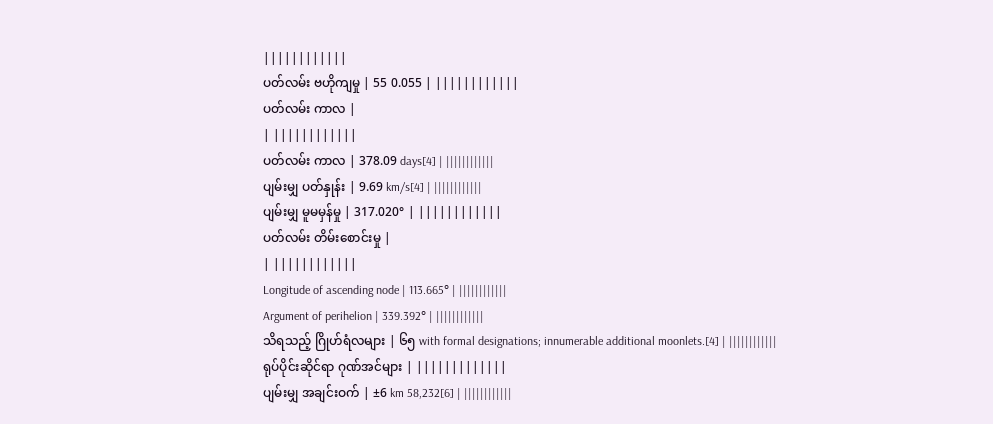||||||||||||
ပတ်လမ်း ဗဟိုကျမှု | 55 0.055 | ||||||||||||
ပတ်လမ်း ကာလ |
| ||||||||||||
ပတ်လမ်း ကာလ | 378.09 days[4] | ||||||||||||
ပျမ်းမျှ ပတ်နှုန်း | 9.69 km/s[4] | ||||||||||||
ပျမ်းမျှ မူမမှန်မှု | 317.020° | ||||||||||||
ပတ်လမ်း တိမ်းစောင်းမှု |
| ||||||||||||
Longitude of ascending node | 113.665° | ||||||||||||
Argument of perihelion | 339.392° | ||||||||||||
သိရသည့် ဂြိုဟ်ရံလများ | ၆၅ with formal designations; innumerable additional moonlets.[4] | ||||||||||||
ရုပ်ပိုင်းဆိုင်ရာ ဂုဏ်အင်များ | |||||||||||||
ပျမ်းမျှ အချင်းဝက် | ±6 km 58,232[6] | ||||||||||||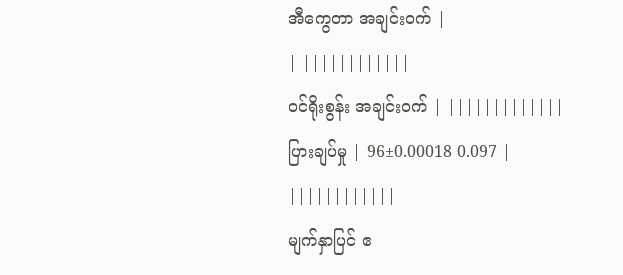အီကွေတာ အချင်းဝက် |
| ||||||||||||
ဝင်ရိုးစွန်း အချင်းဝက် | |||||||||||||
ပြားချပ်မှု | 96±0.00018 0.097 | ||||||||||||
မျက်နှာပြင် ဧ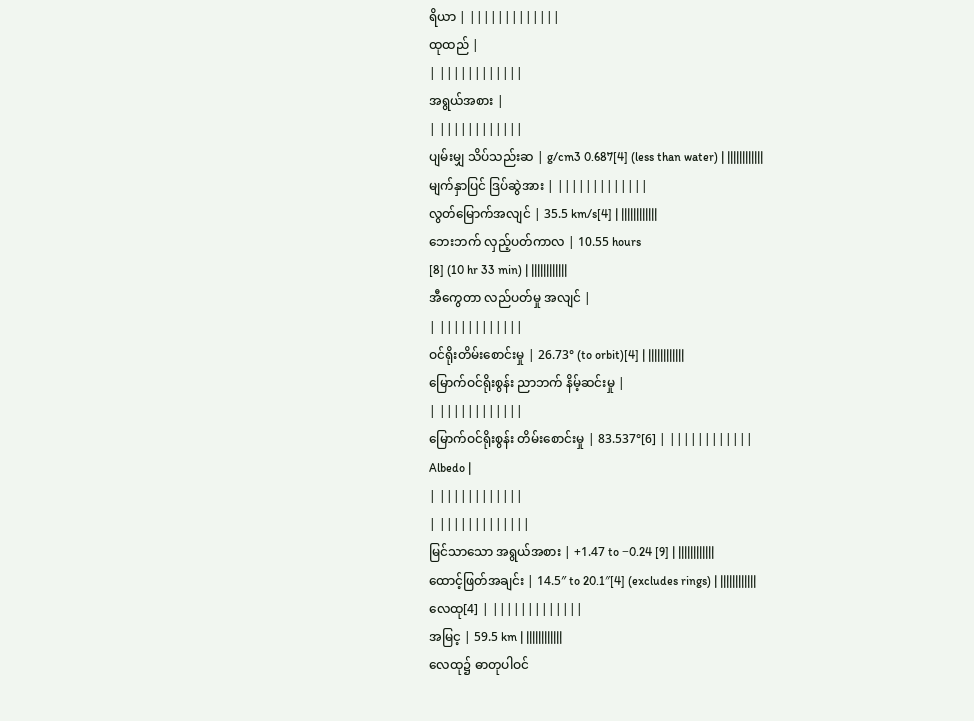ရိယာ | |||||||||||||
ထုထည် |
| ||||||||||||
အရွယ်အစား |
| ||||||||||||
ပျမ်းမျှ သိပ်သည်းဆ | g/cm3 0.687[4] (less than water) | ||||||||||||
မျက်နှာပြင် ဒြပ်ဆွဲအား | |||||||||||||
လွတ်မြောက်အလျင် | 35.5 km/s[4] | ||||||||||||
ဘေးဘက် လှည့်ပတ်ကာလ | 10.55 hours
[8] (10 hr 33 min) | ||||||||||||
အီကွေတာ လည်ပတ်မှု အလျင် |
| ||||||||||||
ဝင်ရိုးတိမ်းစောင်းမှု | 26.73° (to orbit)[4] | ||||||||||||
မြောက်ဝင်ရိုးစွန်း ညာဘက် နိမ့်ဆင်းမှု |
| ||||||||||||
မြောက်ဝင်ရိုးစွန်း တိမ်းစောင်းမှု | 83.537°[6] | ||||||||||||
Albedo |
| ||||||||||||
| |||||||||||||
မြင်သာသော အရွယ်အစား | +1.47 to −0.24 [9] | ||||||||||||
ထောင့်ဖြတ်အချင်း | 14.5″ to 20.1″[4] (excludes rings) | ||||||||||||
လေထု[4] | |||||||||||||
အမြင့ | 59.5 km | ||||||||||||
လေထု၌ ဓာတုပါဝင်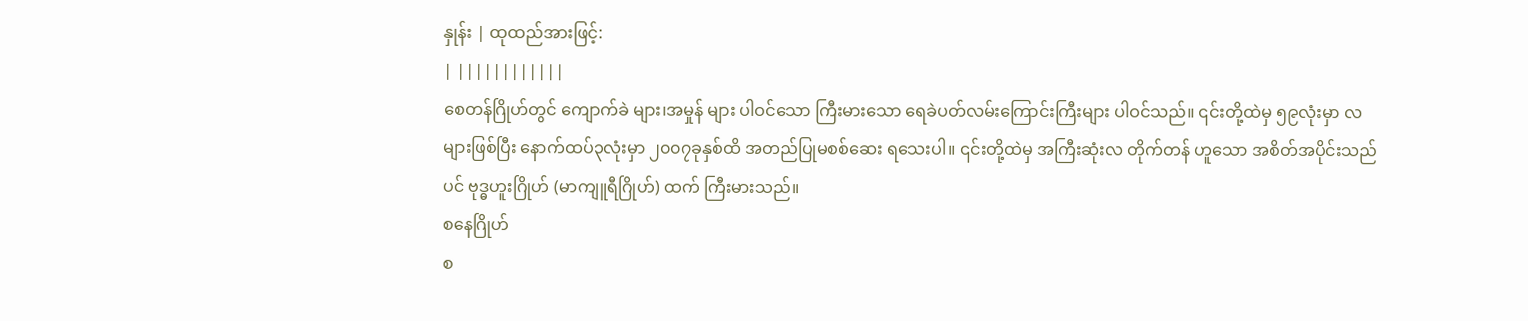နှုန်း | ထုထည်အားဖြင့်:
| ||||||||||||
စေတန်ဂြိုဟ်တွင် ကျောက်ခဲ များ၊အမှုန် များ ပါဝင်သော ကြီးမားသော ရေခဲပတ်လမ်းကြောင်းကြီးများ ပါဝင်သည်။ ၎င်းတို့ထဲမှ ၅၉လုံးမှာ လများဖြစ်ပြီး နောက်ထပ်၃လုံးမှာ ၂၀၀၇ခုနှစ်ထိ အတည်ပြုမစစ်ဆေး ရသေးပါ။ ၎င်းတို့ထဲမှ အကြီးဆုံးလ တိုက်တန် ဟူသော အစိတ်အပိုင်းသည်ပင် ဗုဒ္ဓဟူးဂြိုဟ် (မာကျူရီဂြိုဟ်) ထက် ကြီးမားသည်။
စနေဂြိုဟ်
စ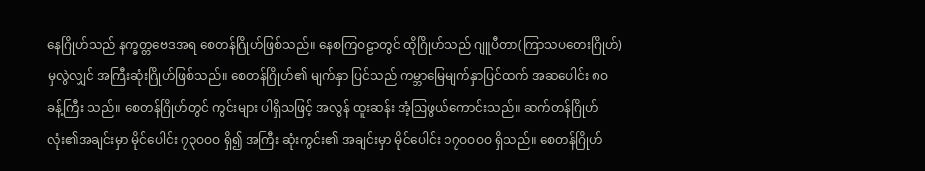နေဂြိုဟ်သည် နက္ခတ္တဗေဒအရ စေတန်ဂြိုဟ်ဖြစ်သည်။ နေစကြဝဠာတွင် ထိုဂြိုဟ်သည် ဂျူပီတာ(ကြာသပတေးဂြိုဟ်) မှလွဲလျှင် အကြီးဆုံးဂြိုဟ်ဖြစ်သည်။ စေတန်ဂြိုဟ်၏ မျက်နှာ ပြင်သည် ကမ္ဘာမြေမျက်နှာပြင်ထက် အဆပေါင်း ၈ဝ ခန့်ကြီး သည်။ စေတန်ဂြိုဟ်တွင် ကွင်းများ ပါရှိသဖြင့် အလွန် ထူးဆန်း အံ့ဩဖွယ်ကောင်းသည်။ ဆက်တန်ဂြိုဟ်လုံး၏အချင်းမှာ မိုင်ပေါင်း ၇၃ဝဝဝ ရှိ၍ အကြီး ဆုံးကွင်း၏ အချင်းမှာ မိုင်ပေါင်း ၁၇ဝဝဝဝ ရှိသည်။ စေတန်ဂြိုဟ်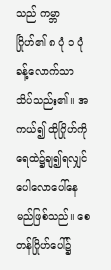သည် ကမ္ဘာ ဂြိုဟ်၏ ၈ ပုံ ၁ ပုံခန့်လောက်သာ သိပ်သည်း၏။ အကယ်၍ ထိုဂြိုဟ်ကို ရေထဲ၌ချ၍ရလျှင် ပေါလောပေါ်နေမည်ဖြစ်သည်။ စေတန်ဂြိုဟ်ပေါ်၌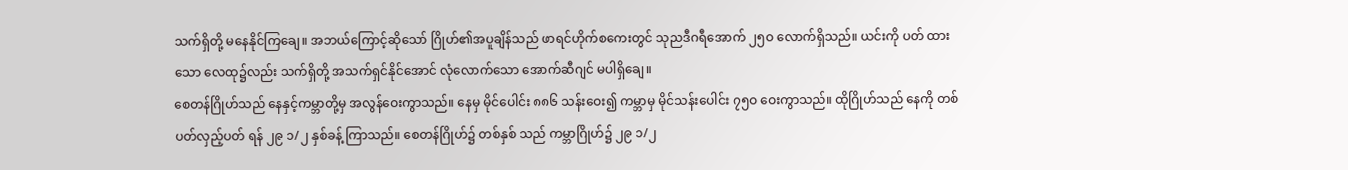သက်ရှိတို့ မနေနိုင်ကြချေ။ အဘယ်ကြောင့်ဆိုသော် ဂြိုဟ်၏အပူချိန်သည် ဖာရင်ဟိုက်စကေးတွင် သုညဒီဂရီအောက် ၂၅ဝ လောက်ရှိသည်။ ယင်းကို ပတ် ထားသော လေထု၌လည်း သက်ရှိတို့ အသက်ရှင်နိုင်အောင် လုံလောက်သော အောက်ဆီဂျင် မပါရှိချေ။
စေတန်ဂြိုဟ်သည် နေနှင့်ကမ္ဘာတို့မှ အလွန်ဝေးကွာသည်။ နေမှ မိုင်ပေါင်း ၈၈၆ သန်းဝေး၍ ကမ္ဘာမှ မိုင်သန်းပေါင်း ၇၅ဝ ဝေးကွာသည်။ ထိုဂြိုဟ်သည် နေကို တစ်ပတ်လှည့်ပတ် ရန် ၂၉ ၁/၂ နှစ်ခန့် ကြာသည်။ စေတန်ဂြိုဟ်၌ တစ်နှစ် သည် ကမ္ဘာဂြိုဟ်၌ ၂၉ ၁/၂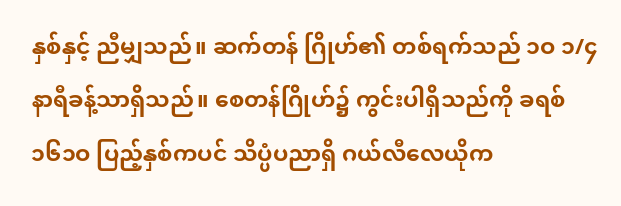နှစ်နှင့် ညီမျှသည်။ ဆက်တန် ဂြိုဟ်၏ တစ်ရက်သည် ၁ဝ ၁/၄ နာရီခန့်သာရှိသည်။ စေတန်ဂြိုဟ်၌ ကွင်းပါရှိသည်ကို ခရစ် ၁၆၁ဝ ပြည့်နှစ်ကပင် သိပ္ပံပညာရှိ ဂယ်လီလေယိုက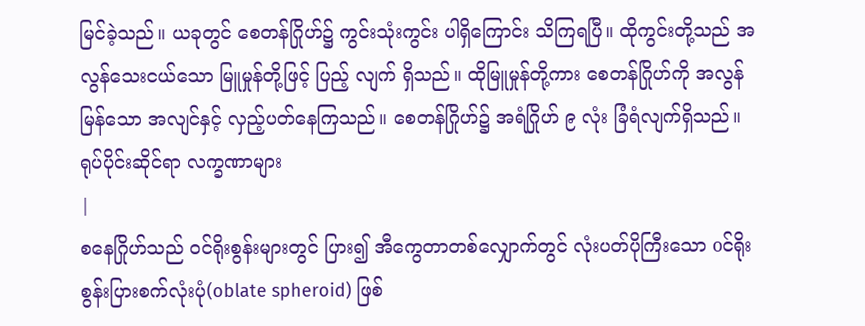မြင်ခဲ့သည်။ ယခုတွင် စေတန်ဂြိုဟ်၌ ကွင်းသုံးကွင်း ပါရှိကြောင်း သိကြရပြီ။ ထိုကွင်းတို့သည် အလွန်သေးငယ်သော မြူမှုန်တို့ဖြင့် ပြည့် လျက် ရှိသည်။ ထိုမြူမှုန်တို့ကား စေတန်ဂြိုဟ်ကို အလွန် မြန်သော အလျင်နှင့် လှည့်ပတ်နေကြသည်။ စေတန်ဂြိုဟ်၌ အရံဂြိုဟ် ၉ လုံး ခြံရံလျက်ရှိသည်။
ရုပ်ပိုင်းဆိုင်ရာ လက္ခဏာများ
|
စနေဂြိုဟ်သည် ဝင်ရိုးစွန်းများတွင် ပြား၍ အီကွေတာတစ်လျှောက်တွင် လုံးပတ်ပိုကြီးသော oင်ရိုးစွန်းပြားစက်လုံးပုံ(oblate spheroid) ဖြစ်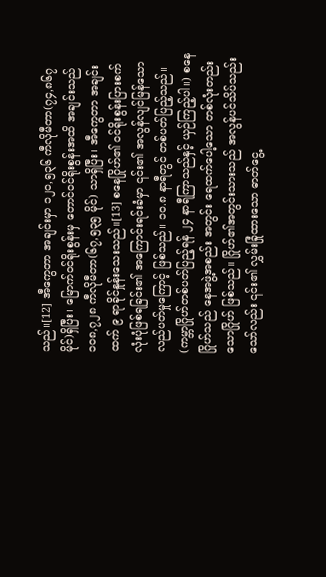သည်။[12] အီကွေတာ အချင်းမှာ ၁၂၀,၅၃၆ ကီလိုမီတာ(၇၄,၈၆၇ မိုင်)ရှိပြီး၊ မြောက်ဝင်ရိုးစွန်းမှ တောင်ဝင်ရိုးစွန်းအထိ အချင်းသည် ၁၀၈,၇၂၈ ကီလိုမီတာ(၆၇,၅၃၅ မိုင်) သာရှိပြီး၊ အီကွေတာ အချင်းထက် ၉ ရာခိုင်နှုန်းသေးသည်။[13] စနေဂြိုဟ်၏ ဝင်ရိုးစွန်းပြားစက်လုံးပုံဖြစ်ရခြင်း၏ အကြောင်းရင်းခံမှာ ၎င်း၏ အလွန်လျင်မြန်သော လည်ပတ်မှုကြောင့် ဖြစ်သည်။ ၁၀.၈ နာရီတွင် တစ်ပတ်ပြည့်သည်။ (ကမ္ဘာဂြိုဟ်တစ်ပတ်ပြည့်ရန် ၂၄ နာရီကြာသည်နှင့် ယှဉ်ကြည့်ပါ။) စနေဂြိုဟ်သည် နေအဖွဲ့အစည်း အတွင်း ရေထက်ပေါ့သော တစ်လုံးတည်းသောဂြိုဟ် ဖြစ်သည်။ ဂြိုဟ်၏အတွင်းသားသည် အလွန်ပင်သိပ်သည်းသော်လည်း ၎င်း၏ လွှမ်းခြုံထားသော ဓာတ်ငွေ့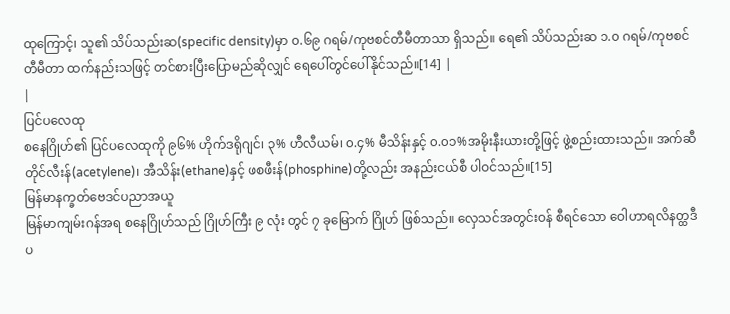ထုကြောင့်၊ သူ၏ သိပ်သည်းဆ(specific density)မှာ ၀.၆၉ ဂရမ်/ကုဗစင်တီမီတာသာ ရှိသည်။ ရေ၏ သိပ်သည်းဆ ၁.၀ ဂရမ်/ကုဗစင်တီမီတာ ထက်နည်းသဖြင့် တင်စားပြီးပြောမည်ဆိုလျှင် ရေပေါ်တွင်ပေါ်နိုင်သည်။[14] |
|
ပြင်ပလေထု
စနေဂြိုဟ်၏ ပြင်ပလေထုကို ၉၆% ဟိုက်ဒရိုဂျင်၊ ၃% ဟီလီယမ်၊ ၀.၄% မီသိန်းနှင့် ၀.၀၁%အမိုးနီးယားတို့ဖြင့် ဖွဲ့စည်းထားသည်။ အက်ဆီတိုင်လီးန်(acetylene)၊ အီသိန်း(ethane)နှင့် ဖစဖီးန်(phosphine)တို့လည်း အနည်းငယ်စီ ပါဝင်သည်။[15]
မြန်မာနက္ခတ်ဗေဒင်ပညာအယူ
မြန်မာကျမ်းဂန်အရ စနေဂြိုဟ်သည် ဂြိုဟ်ကြီး ၉ လုံး တွင် ၇ ခုမြောက် ဂြိုဟ် ဖြစ်သည်။ လှေသင်အတွင်းဝန် စီရင်သော ဝေါဟာရလိနတ္ထဒီပ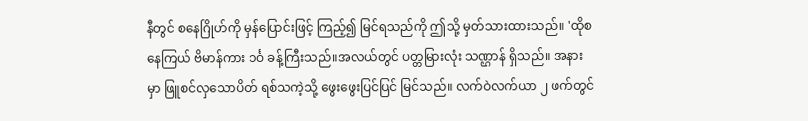နီတွင် စနေဂြိုဟ်ကို မှန်ပြောင်းဖြင့် ကြည့်၍ မြင်ရသည်ကို ဤသို့ မှတ်သားထားသည်။ 'ထိုစနေကြယ် ဗိမာန်ကား ၁င်္ဝ ခန့်ကြီးသည်။အလယ်တွင် ပတ္တမြားလုံး သဏ္ဌာန် ရှိသည်။ အနားမှာ ဖြူစင်လှသောပိတ် ရစ်သကဲ့သို့ ဖွေးဖွေးပြင်ပြင် မြင်သည်။ လက်ဝဲလက်ယာ ၂ ဖက်တွင်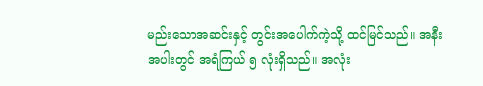မည်းသောအဆင်းနှင့် တွင်းအပေါက်ကဲ့သို့ ထင်မြင်သည်။ အနီးအပါးတွင် အရံကြယ် ၅ လုံးရှိသည်။ အလုံး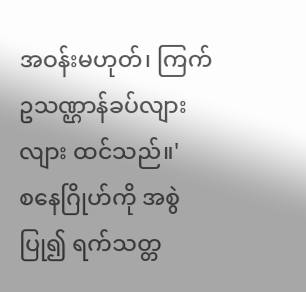အဝန်းမဟုတ်၊ ကြက်ဥသဏ္ဌာန်ခပ်လျားလျား ထင်သည်။'
စနေဂြိုဟ်ကို အစွဲပြု၍ ရက်သတ္တ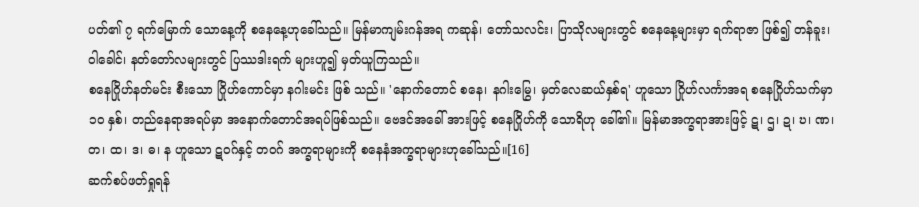ပတ်၏ ၇ ရက်မြောက် သောနေ့ကို စနေနေ့ဟုခေါ်သည်။ မြန်မာကျမ်းဂန်အရ ကဆုန်၊ တော်သလင်း၊ ပြာသိုလများတွင် စနေနေ့များမှာ ရက်ရာဇာ ဖြစ်၍ တန်ခူး၊ ဝါခေါင်၊ နတ်တော်လများတွင် ပြဿဒါးရက် များဟူ၍ မှတ်ယူကြသည်။
စနေဂြိုဟ်နတ်မင်း စီးသော ဂြိုဟ်ကောင်မှာ နဂါးမင်း ဖြစ် သည်။ 'နောက်တောင် စနေ၊ နဂါးမြွေ၊ မှတ်လေဆယ်နှစ်ရ' ဟူသော ဂြိုဟ်လင်္ကာအရ စနေဂြိုဟ်သက်မှာ ၁ဝ နှစ်၊ တည်နေရာအရပ်မှာ အနောက်တောင်အရပ်ဖြစ်သည်။ ဗေဒင်အခေါ် အားဖြင့် စနေဂြိုဟ်ကို သောရိဟု ခေါ်၏။ မြန်မာအက္ခရာအားဖြင့် ဋ၊ ဌ၊ ဍ၊ ဎ၊ ဏ၊ တ၊ ထ၊ ဒ၊ ဓ၊ န ဟူသော ဋဝဂ်နှင့် တဝဂ် အက္ခရာများကို စနေနံအက္ခရာများဟုခေါ်သည်။[16]
ဆက်စပ်ဖတ်ရှုရန်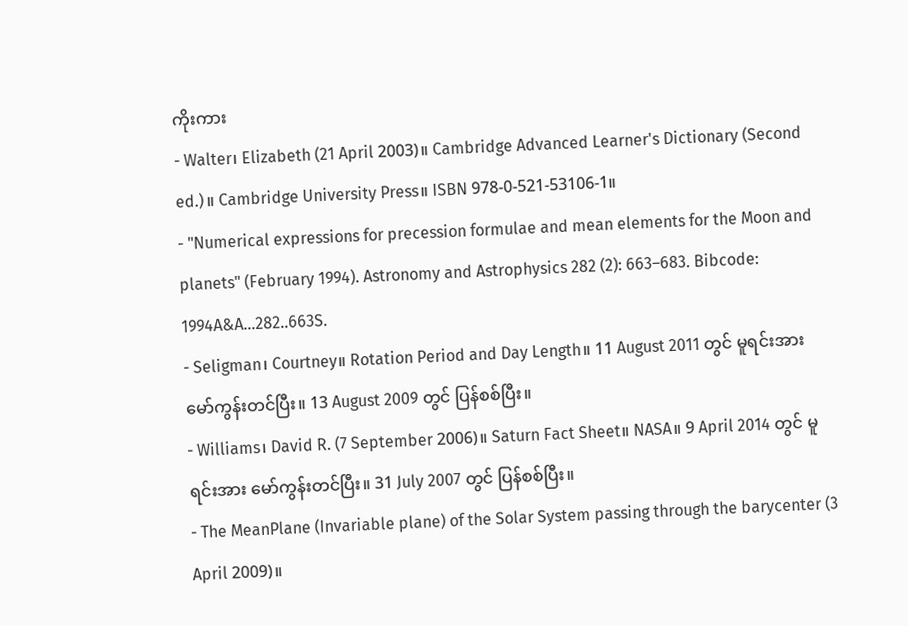ကိုးကား
- Walter၊ Elizabeth (21 April 2003)။ Cambridge Advanced Learner's Dictionary (Second ed.)။ Cambridge University Press။ ISBN 978-0-521-53106-1။
- "Numerical expressions for precession formulae and mean elements for the Moon and planets" (February 1994). Astronomy and Astrophysics 282 (2): 663–683. Bibcode: 1994A&A...282..663S.
- Seligman၊ Courtney။ Rotation Period and Day Length။ 11 August 2011 တွင် မူရင်းအား မော်ကွန်းတင်ပြီး။ 13 August 2009 တွင် ပြန်စစ်ပြီး။
- Williams၊ David R. (7 September 2006)။ Saturn Fact Sheet။ NASA။ 9 April 2014 တွင် မူရင်းအား မော်ကွန်းတင်ပြီး။ 31 July 2007 တွင် ပြန်စစ်ပြီး။
- The MeanPlane (Invariable plane) of the Solar System passing through the barycenter (3 April 2009)။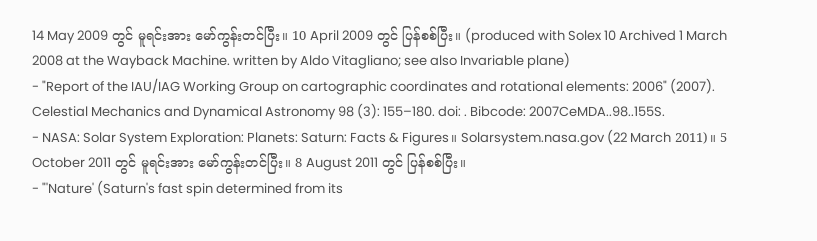14 May 2009 တွင် မူရင်းအား မော်ကွန်းတင်ပြီး။ 10 April 2009 တွင် ပြန်စစ်ပြီး။ (produced with Solex 10 Archived 1 March 2008 at the Wayback Machine. written by Aldo Vitagliano; see also Invariable plane)
- "Report of the IAU/IAG Working Group on cartographic coordinates and rotational elements: 2006" (2007). Celestial Mechanics and Dynamical Astronomy 98 (3): 155–180. doi: . Bibcode: 2007CeMDA..98..155S.
- NASA: Solar System Exploration: Planets: Saturn: Facts & Figures။ Solarsystem.nasa.gov (22 March 2011)။ 5 October 2011 တွင် မူရင်းအား မော်ကွန်းတင်ပြီး။ 8 August 2011 တွင် ပြန်စစ်ပြီး။
- "'Nature' (Saturn's fast spin determined from its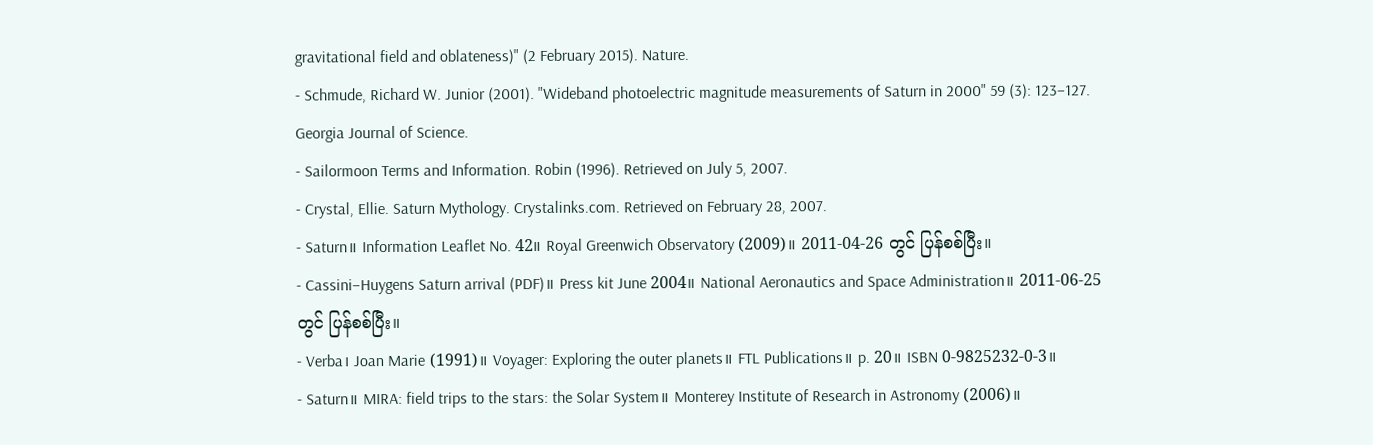gravitational field and oblateness)" (2 February 2015). Nature.
- Schmude, Richard W. Junior (2001). "Wideband photoelectric magnitude measurements of Saturn in 2000" 59 (3): 123–127. Georgia Journal of Science.
- Sailormoon Terms and Information. Robin (1996). Retrieved on July 5, 2007.
- Crystal, Ellie. Saturn Mythology. Crystalinks.com. Retrieved on February 28, 2007.
- Saturn။ Information Leaflet No. 42။ Royal Greenwich Observatory (2009)။ 2011-04-26 တွင် ပြန်စစ်ပြီး။
- Cassini–Huygens Saturn arrival (PDF)။ Press kit June 2004။ National Aeronautics and Space Administration။ 2011-06-25 တွင် ပြန်စစ်ပြီး။
- Verba၊ Joan Marie (1991)။ Voyager: Exploring the outer planets။ FTL Publications။ p. 20။ ISBN 0-9825232-0-3။
- Saturn။ MIRA: field trips to the stars: the Solar System။ Monterey Institute of Research in Astronomy (2006)။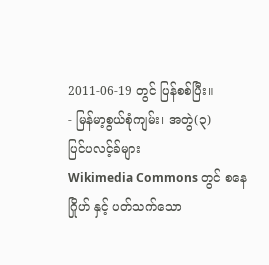2011-06-19 တွင် ပြန်စစ်ပြီး။
- မြန်မာ့စွယ်စုံကျမ်း၊ အတွဲ(၃)
ပြင်ပလင့်ခ်များ
Wikimedia Commons တွင် စနေဂြိုဟ် နှင့် ပတ်သက်သော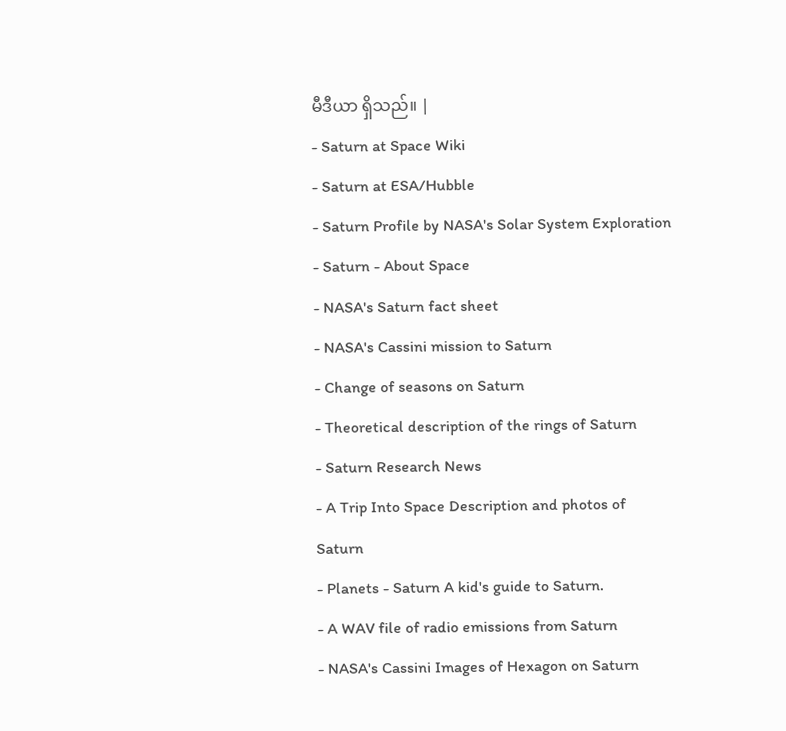မီဒီယာ ရှိသည်။ |
- Saturn at Space Wiki
- Saturn at ESA/Hubble
- Saturn Profile by NASA's Solar System Exploration
- Saturn - About Space
- NASA's Saturn fact sheet
- NASA's Cassini mission to Saturn
- Change of seasons on Saturn
- Theoretical description of the rings of Saturn
- Saturn Research News
- A Trip Into Space Description and photos of Saturn
- Planets - Saturn A kid's guide to Saturn.
- A WAV file of radio emissions from Saturn
- NASA's Cassini Images of Hexagon on Saturn